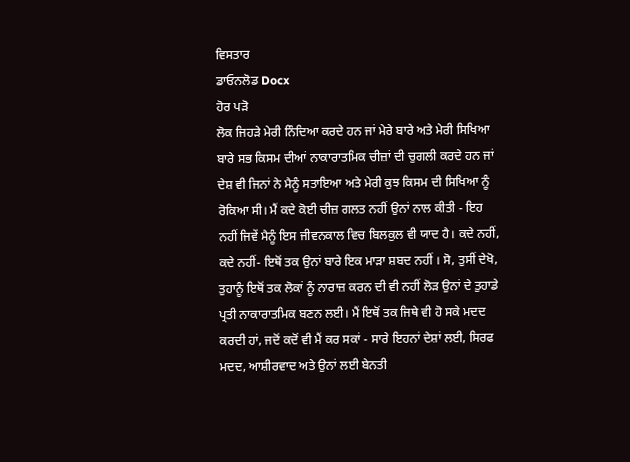ਵਿਸਤਾਰ
ਡਾਓਨਲੋਡ Docx
ਹੋਰ ਪੜੋ
ਲੋਕ ਜਿਹੜੇ ਮੇਰੀ ਨਿੰਦਿਆ ਕਰਦੇ ਹਨ ਜਾਂ ਮੇਰੇ ਬਾਰੇ ਅਤੇ ਮੇਰੀ ਸਿਖਿਆ ਬਾਰੇ ਸਭ ਕਿਸਮ ਦੀਆਂ ਨਾਕਾਰਾਤਮਿਕ ਚੀਜ਼ਾਂ ਦੀ ਚੁਗਲੀ ਕਰਦੇ ਹਨ ਜਾਂ ਦੇਸ਼ ਵੀ ਜਿਨਾਂ ਨੇ ਮੈਨੂੰ ਸਤਾਇਆ ਅਤੇ ਮੇਰੀ ਕੁਝ ਕਿਸਮ ਦੀ ਸਿਖਿਆ ਨੂੰ ਰੋਕਿਆ ਸੀ। ਮੈਂ ਕਦੇ ਕੋਈ ਚੀਜ਼ ਗਲਤ ਨਹੀਂ ਉਨਾਂ ਨਾਲ ਕੀਤੀ - ਇਹ ਨਹੀਂ ਜਿਵੇਂ ਮੈਨੂੰ ਇਸ ਜੀਵਨਕਾਲ ਵਿਚ ਬਿਲਕੁਲ ਵੀ ਯਾਦ ਹੈ। ਕਦੇ ਨਹੀਂ, ਕਦੇ ਨਹੀਂ- ਇਥੋਂ ਤਕ ਉਨਾਂ ਬਾਰੇ ਇਕ ਮਾੜਾ ਸ਼ਬਦ ਨਹੀਂ । ਸੋ, ਤੁਸੀਂ ਦੇਖੋ, ਤੁਹਾਨੂੰ ਇਥੋਂ ਤਕ ਲੋਕਾਂ ਨੂੰ ਨਾਰਾਜ਼ ਕਰਨ ਦੀ ਵੀ ਨਹੀਂ ਲੋੜ ਉਨਾਂ ਦੇ ਤੁਹਾਡੇ ਪ੍ਰਤੀ ਨਾਕਾਰਾਤਮਿਕ ਬਣਨ ਲਈ। ਮੈਂ ਇਥੋਂ ਤਕ ਜਿਥੇ ਵੀ ਹੋ ਸਕੇ ਮਦਦ ਕਰਦੀ ਹਾਂ, ਜਦੋਂ ਕਦੋਂ ਵੀ ਮੈਂ ਕਰ ਸਕਾਂ - ਸਾਰੇ ਇਹਨਾਂ ਦੇਸ਼ਾਂ ਲਈ, ਸਿਰਫ ਮਦਦ, ਆਸ਼ੀਰਵਾਦ ਅਤੇ ਉਨਾਂ ਲਈ ਬੇਨਤੀ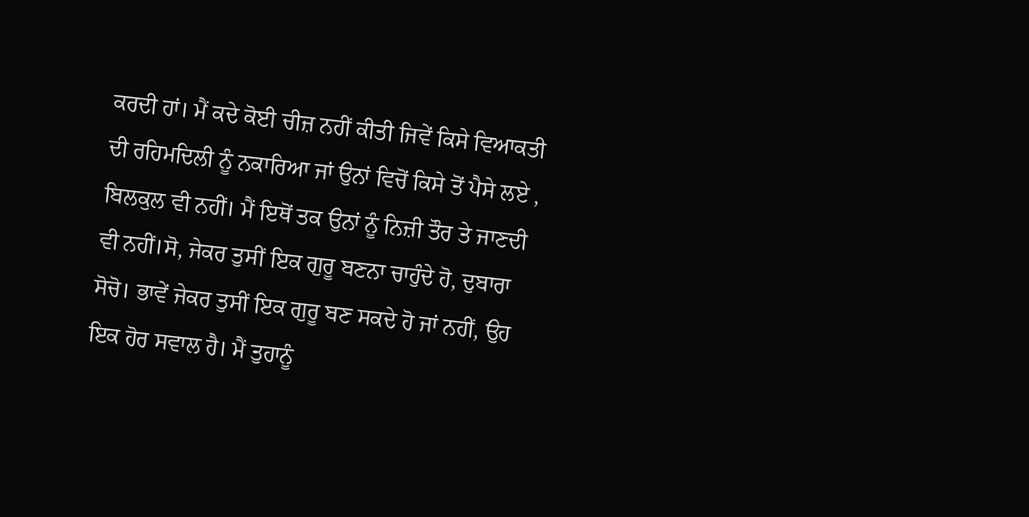ਕਰਦੀ ਹਾਂ। ਮੈਂ ਕਦੇ ਕੋਈ ਚੀਜ਼ ਨਹੀਂ ਕੀਤੀ ਜਿਵੇਂ ਕਿਸੇ ਵਿਆਕਤੀ ਦੀ ਰਹਿਮਦਿਲੀ ਨੂੰ ਨਕਾਰਿਆ ਜਾਂ ਉਨਾਂ ਵਿਚੋਂ ਕਿਸੇ ਤੋਂ ਪੈਸੇ ਲਏ , ਬਿਲਕੁਲ ਵੀ ਨਹੀਂ। ਮੈਂ ਇਥੋਂ ਤਕ ਉਨਾਂ ਨੂੰ ਨਿਜ਼ੀ ਤੌਰ ਤੇ ਜਾਣਦੀ ਵੀ ਨਹੀਂ।ਸੋ, ਜੇਕਰ ਤੁਸੀਂ ਇਕ ਗੁਰੂ ਬਣਨਾ ਚਾਹੁੰਦੇ ਹੋ, ਦੁਬਾਰਾ ਸੋਚੋ। ਭਾਵੇਂ ਜੇਕਰ ਤੁਸੀਂ ਇਕ ਗੁਰੂ ਬਣ ਸਕਦੇ ਹੋ ਜਾਂ ਨਹੀਂ, ਉਹ ਇਕ ਹੋਰ ਸਵਾਲ ਹੈ। ਮੈਂ ਤੁਹਾਨੂੰ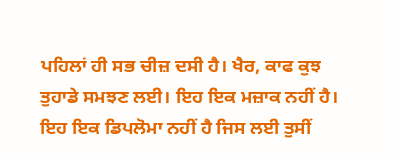ਪਹਿਲਾਂ ਹੀ ਸਭ ਚੀਜ਼ ਦਸੀ ਹੈ। ਖੈਰ, ਕਾਫ ਕੁਝ ਤੁਹਾਡੇ ਸਮਝਣ ਲਈ। ਇਹ ਇਕ ਮਜ਼ਾਕ ਨਹੀਂ ਹੈ। ਇਹ ਇਕ ਡਿਪਲੋਮਾ ਨਹੀਂ ਹੈ ਜਿਸ ਲਈ ਤੁਸੀਂ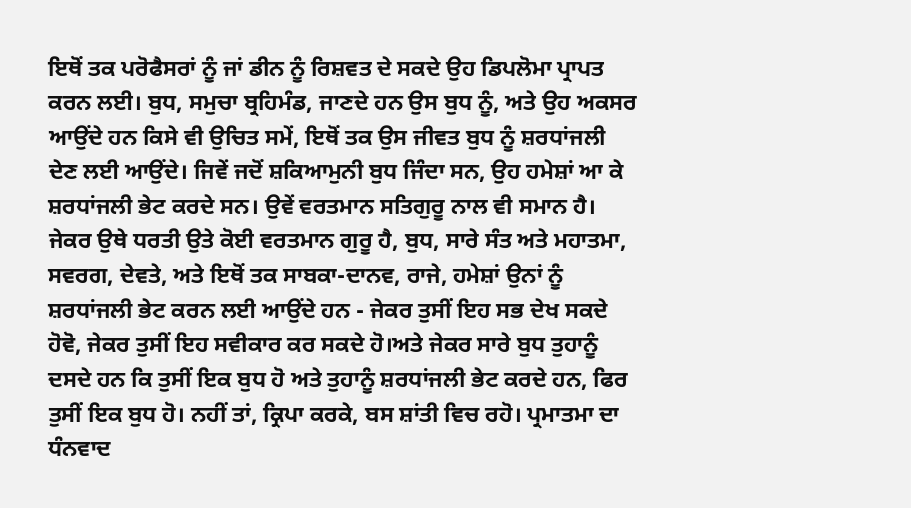ਇਥੋਂ ਤਕ ਪਰੋਫੈਸਰਾਂ ਨੂੰ ਜਾਂ ਡੀਨ ਨੂੰ ਰਿਸ਼ਵਤ ਦੇ ਸਕਦੇ ਉਹ ਡਿਪਲੋਮਾ ਪ੍ਰਾਪਤ ਕਰਨ ਲਈ। ਬੁਧ, ਸਮੁਚਾ ਬ੍ਰਹਿਮੰਡ, ਜਾਣਦੇ ਹਨ ਉਸ ਬੁਧ ਨੂੰ, ਅਤੇ ਉਹ ਅਕਸਰ ਆਉਂਦੇ ਹਨ ਕਿਸੇ ਵੀ ਉਚਿਤ ਸਮੇਂ, ਇਥੋਂ ਤਕ ਉਸ ਜੀਵਤ ਬੁਧ ਨੂੰ ਸ਼ਰਧਾਂਜਲੀ ਦੇਣ ਲਈ ਆਉਂਦੇ। ਜਿਵੇਂ ਜਦੋਂ ਸ਼ਕਿਆਮੁਨੀ ਬੁਧ ਜਿੰਦਾ ਸਨ, ਉਹ ਹਮੇਸ਼ਾਂ ਆ ਕੇ ਸ਼ਰਧਾਂਜਲੀ ਭੇਟ ਕਰਦੇ ਸਨ। ਉਵੇਂ ਵਰਤਮਾਨ ਸਤਿਗੁਰੂ ਨਾਲ ਵੀ ਸਮਾਨ ਹੈ। ਜੇਕਰ ਉਥੇ ਧਰਤੀ ਉਤੇ ਕੋਈ ਵਰਤਮਾਨ ਗੁਰੂ ਹੈ, ਬੁਧ, ਸਾਰੇ ਸੰਤ ਅਤੇ ਮਹਾਤਮਾ, ਸਵਰਗ, ਦੇਵਤੇ, ਅਤੇ ਇਥੋਂ ਤਕ ਸਾਬਕਾ-ਦਾਨਵ, ਰਾਜੇ, ਹਮੇਸ਼ਾਂ ਉਨਾਂ ਨੂੰ ਸ਼ਰਧਾਂਜਲੀ ਭੇਟ ਕਰਨ ਲਈ ਆਉਂਦੇ ਹਨ - ਜੇਕਰ ਤੁਸੀਂ ਇਹ ਸਭ ਦੇਖ ਸਕਦੇ ਹੋਵੋ, ਜੇਕਰ ਤੁਸੀਂ ਇਹ ਸਵੀਕਾਰ ਕਰ ਸਕਦੇ ਹੋ।ਅਤੇ ਜੇਕਰ ਸਾਰੇ ਬੁਧ ਤੁਹਾਨੂੰ ਦਸਦੇ ਹਨ ਕਿ ਤੁਸੀਂ ਇਕ ਬੁਧ ਹੋ ਅਤੇ ਤੁਹਾਨੂੰ ਸ਼ਰਧਾਂਜਲੀ ਭੇਟ ਕਰਦੇ ਹਨ, ਫਿਰ ਤੁਸੀਂ ਇਕ ਬੁਧ ਹੋ। ਨਹੀਂ ਤਾਂ, ਕ੍ਰਿਪਾ ਕਰਕੇ, ਬਸ ਸ਼ਾਂਤੀ ਵਿਚ ਰਹੋ। ਪ੍ਰਮਾਤਮਾ ਦਾ ਧੰਨਵਾਦ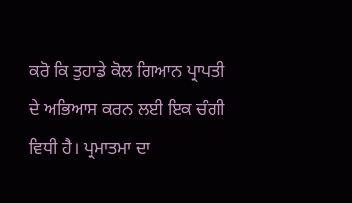ਕਰੋ ਕਿ ਤੁਹਾਡੇ ਕੋਲ ਗਿਆਨ ਪ੍ਰਾਪਤੀ ਦੇ ਅਭਿਆਸ ਕਰਨ ਲਈ ਇਕ ਚੰਗੀ ਵਿਧੀ ਹੈ। ਪ੍ਰਮਾਤਮਾ ਦਾ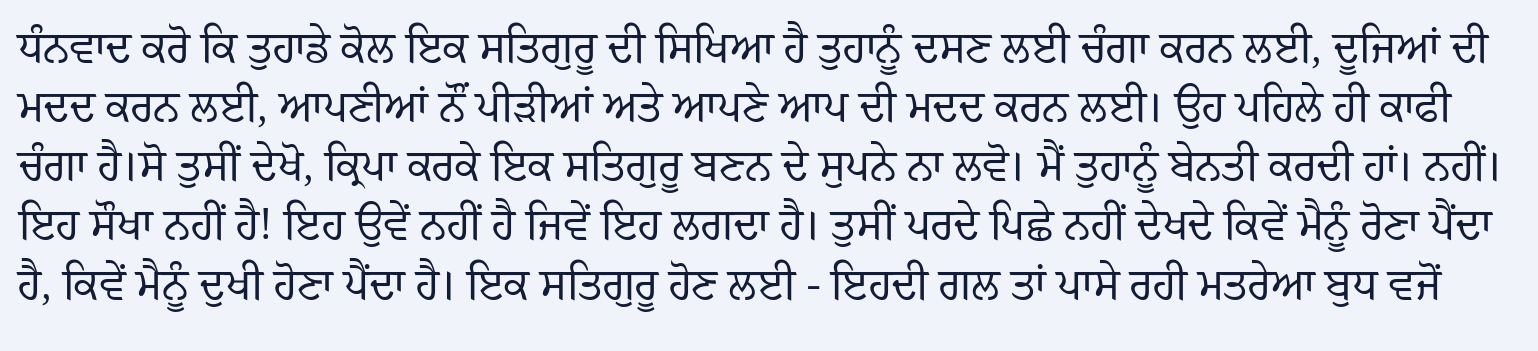ਧੰਨਵਾਦ ਕਰੋ ਕਿ ਤੁਹਾਡੇ ਕੋਲ ਇਕ ਸਤਿਗੁਰੂ ਦੀ ਸਿਖਿਆ ਹੈ ਤੁਹਾਨੂੰ ਦਸਣ ਲਈ ਚੰਗਾ ਕਰਨ ਲਈ, ਦੂਜਿਆਂ ਦੀ ਮਦਦ ਕਰਨ ਲਈ, ਆਪਣੀਆਂ ਨੌਂ ਪੀੜੀਆਂ ਅਤੇ ਆਪਣੇ ਆਪ ਦੀ ਮਦਦ ਕਰਨ ਲਈ। ਉਹ ਪਹਿਲੇ ਹੀ ਕਾਫੀ ਚੰਗਾ ਹੈ।ਸੋ ਤੁਸੀਂ ਦੇਖੋ, ਕ੍ਰਿਪਾ ਕਰਕੇ ਇਕ ਸਤਿਗੁਰੂ ਬਣਨ ਦੇ ਸੁਪਨੇ ਨਾ ਲਵੋ। ਮੈਂ ਤੁਹਾਨੂੰ ਬੇਨਤੀ ਕਰਦੀ ਹਾਂ। ਨਹੀਂ। ਇਹ ਸੌਖਾ ਨਹੀਂ ਹੈ! ਇਹ ਉਵੇਂ ਨਹੀਂ ਹੈ ਜਿਵੇਂ ਇਹ ਲਗਦਾ ਹੈ। ਤੁਸੀਂ ਪਰਦੇ ਪਿਛੇ ਨਹੀਂ ਦੇਖਦੇ ਕਿਵੇਂ ਮੈਨੂੰ ਰੋਣਾ ਪੈਂਦਾ ਹੈ, ਕਿਵੇਂ ਮੈਨੂੰ ਦੁਖੀ ਹੋਣਾ ਪੈਂਦਾ ਹੈ। ਇਕ ਸਤਿਗੁਰੂ ਹੋਣ ਲਈ - ਇਹਦੀ ਗਲ ਤਾਂ ਪਾਸੇ ਰਹੀ ਮਤਰੇਆ ਬੁਧ ਵਜੋਂ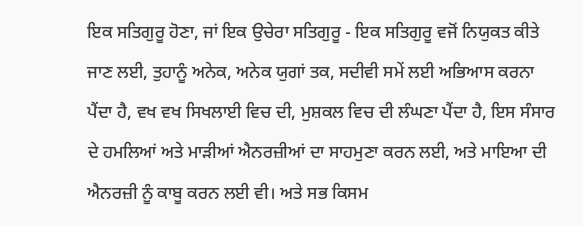ਇਕ ਸਤਿਗੁਰੂ ਹੋਣਾ, ਜਾਂ ਇਕ ਉਚੇਰਾ ਸਤਿਗੁਰੂ - ਇਕ ਸਤਿਗੁਰੂ ਵਜੋਂ ਨਿਯੁਕਤ ਕੀਤੇ ਜਾਣ ਲਈ, ਤੁਹਾਨੂੰ ਅਨੇਕ, ਅਨੇਕ ਯੁਗਾਂ ਤਕ, ਸਦੀਵੀ ਸਮੇਂ ਲਈ ਅਭਿਆਸ ਕਰਨਾ ਪੈਂਦਾ ਹੈ, ਵਖ ਵਖ ਸਿਖਲਾਈ ਵਿਚ ਦੀ, ਮੁਸ਼ਕਲ ਵਿਚ ਦੀ ਲੰਘਣਾ ਪੈਂਦਾ ਹੈ, ਇਸ ਸੰਸਾਰ ਦੇ ਹਮਲਿਆਂ ਅਤੇ ਮਾੜੀਆਂ ਐਨਰਜ਼ੀਆਂ ਦਾ ਸਾਹਮੁਣਾ ਕਰਨ ਲਈ, ਅਤੇ ਮਾਇਆ ਦੀ ਐਨਰਜ਼ੀ ਨੂੰ ਕਾਬੂ ਕਰਨ ਲਈ ਵੀ। ਅਤੇ ਸਭ ਕਿਸਮ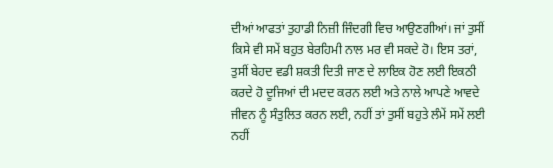ਦੀਆਂ ਆਫਤਾਂ ਤੁਹਾਡੀ ਨਿਜ਼ੀ ਜਿੰਦਗੀ ਵਿਚ ਆਉਣਗੀਆਂ। ਜਾਂ ਤੁਸੀਂ ਕਿਸੇ ਵੀ ਸਮੇਂ ਬਹੁਤ ਬੇਰਹਿਮੀ ਨਾਲ ਮਰ ਵੀ ਸਕਦੇ ਹੋ। ਇਸ ਤਰਾਂ, ਤੁਸੀਂ ਬੇਹਦ ਵਡੀ ਸ਼ਕਤੀ ਦਿਤੀ ਜਾਣ ਦੇ ਲਾਇਕ ਹੋਣ ਲਈ ਇਕਠੀ ਕਰਦੇ ਹੋ ਦੂਜਿਆਂ ਦੀ ਮਦਦ ਕਰਨ ਲਈ ਅਤੇ ਨਾਲੇ ਆਪਣੇ ਆਵਦੇ ਜੀਵਨ ਨੂੰ ਸੰਤੁਲਿਤ ਕਰਨ ਲਈ, ਨਹੀਂ ਤਾਂ ਤੁਸੀਂ ਬਹੁਤੇ ਲੰਮੇਂ ਸਮੇਂ ਲਈ ਨਹੀਂ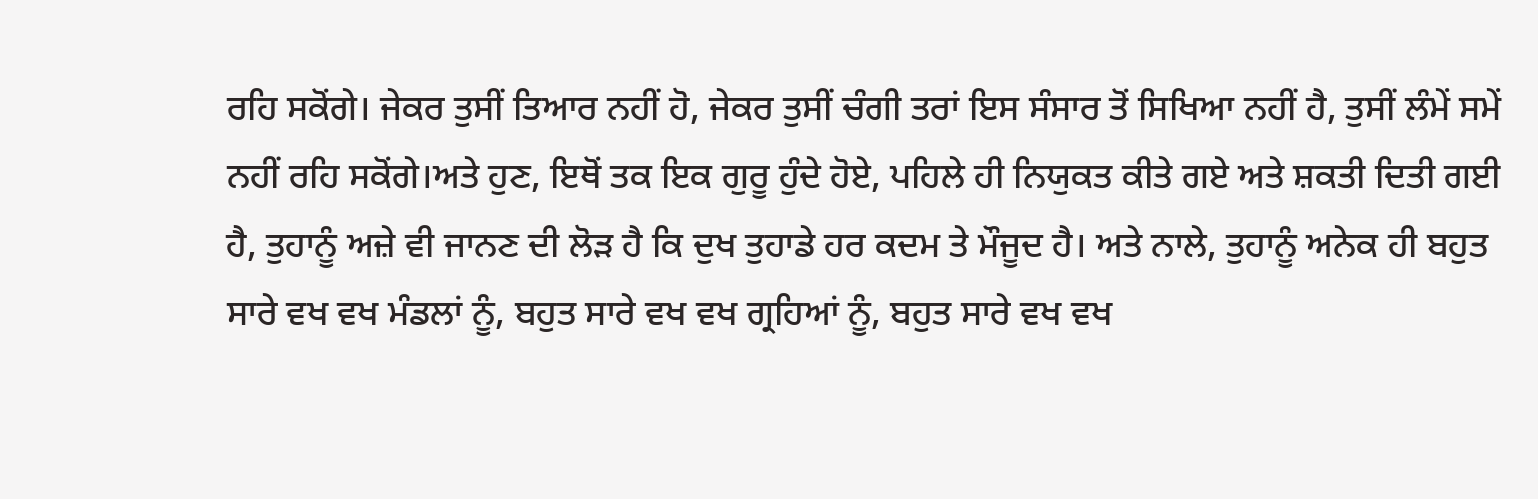ਰਹਿ ਸਕੋਂਗੇ। ਜੇਕਰ ਤੁਸੀਂ ਤਿਆਰ ਨਹੀਂ ਹੋ, ਜੇਕਰ ਤੁਸੀਂ ਚੰਗੀ ਤਰਾਂ ਇਸ ਸੰਸਾਰ ਤੋਂ ਸਿਖਿਆ ਨਹੀਂ ਹੈ, ਤੁਸੀਂ ਲੰਮੇਂ ਸਮੇਂ ਨਹੀਂ ਰਹਿ ਸਕੋਂਗੇ।ਅਤੇ ਹੁਣ, ਇਥੋਂ ਤਕ ਇਕ ਗੁਰੂ ਹੁੰਦੇ ਹੋਏ, ਪਹਿਲੇ ਹੀ ਨਿਯੁਕਤ ਕੀਤੇ ਗਏ ਅਤੇ ਸ਼ਕਤੀ ਦਿਤੀ ਗਈ ਹੈ, ਤੁਹਾਨੂੰ ਅਜ਼ੇ ਵੀ ਜਾਨਣ ਦੀ ਲੋੜ ਹੈ ਕਿ ਦੁਖ ਤੁਹਾਡੇ ਹਰ ਕਦਮ ਤੇ ਮੌਜੂਦ ਹੈ। ਅਤੇ ਨਾਲੇ, ਤੁਹਾਨੂੰ ਅਨੇਕ ਹੀ ਬਹੁਤ ਸਾਰੇ ਵਖ ਵਖ ਮੰਡਲਾਂ ਨੂੰ, ਬਹੁਤ ਸਾਰੇ ਵਖ ਵਖ ਗ੍ਰਹਿਆਂ ਨੂੰ, ਬਹੁਤ ਸਾਰੇ ਵਖ ਵਖ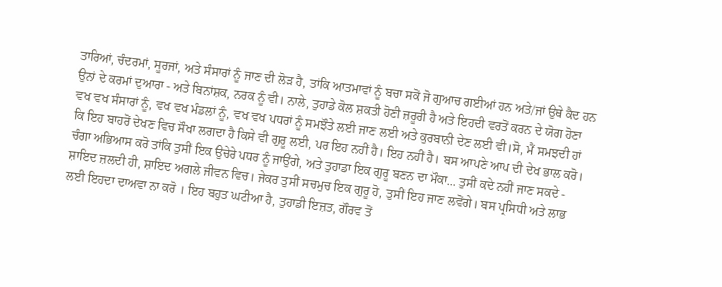ਤਾਰਿਆਂ, ਚੰਦਰਮਾਂ, ਸੂਰਜਾਂ, ਅਤੇ ਸੰਸਾਰਾਂ ਨੂੰ ਜਾਣ ਦੀ ਲੋੜ ਹੈ, ਤਾਂਕਿ ਆਤਮਾਵਾਂ ਨੂੰ ਬਚਾ ਸਕੋਂ ਜੋ ਗੁਆਚ ਗਈਆਂ ਹਨ ਅਤੇ/ਜਾਂ ਉਥੇ ਕੈਦ ਹਨ ਉਨਾਂ ਦੇ ਕਰਮਾਂ ਦੁਆਰਾ - ਅਤੇ ਬਿਨਾਂਸ਼ਕ, ਨਰਕ ਨੂੰ ਵੀ। ਨਾਲੇ, ਤੁਹਾਡੇ ਕੋਲ ਸ਼ਕਤੀ ਹੋਣੀ ਜ਼ਰੂਰੀ ਹੈ ਅਤੇ ਇਹਦੀ ਵਰਤੋਂ ਕਰਨ ਦੇ ਯੋਗ ਹੋਣਾ ਵਖ ਵਖ ਸੰਸਾਰਾਂ ਨੂੰ, ਵਖ ਵਖ ਮੰਡਲਾਂ ਨੂੰ, ਵਖ ਵਖ ਪਧਰਾਂ ਨੂੰ ਸਮਝੌਤੇ ਲਈ ਜਾਣ ਲਈ ਅਤੇ ਕੁਰਬਾਨੀ ਦੇਣ ਲਈ ਵੀ।ਸੋ, ਮੈਂ ਸਮਝਦੀ ਹਾਂ ਕਿ ਇਹ ਬਾਹਰੋਂ ਦੇਖਣ ਵਿਚ ਸੌਖਾ ਲਗਦਾ ਹੈ ਕਿਸੇ ਵੀ ਗੁਰੂ ਲਈ, ਪਰ ਇਹ ਨਹੀਂ ਹੈ। ਇਹ ਨਹੀਂ ਹੈ। ਬਸ ਆਪਣੇ ਆਪ ਦੀ ਦੇਖ ਭਾਲ ਕਰੋ। ਚੰਗਾ ਅਭਿਆਸ ਕਰੋ ਤਾਂਕਿ ਤੁਸੀਂ ਇਕ ਉਚੇਰੇ ਪਧਰ ਨੂੰ ਜਾਉਂਗੇ, ਅਤੇ ਤੁਹਾਡਾ ਇਕ ਗੁਰੂ ਬਣਨ ਦਾ ਮੌਕਾ... ਤੁਸੀਂ ਕਦੇ ਨਹੀਂ ਜਾਣ ਸਕਦੇ - ਸ਼ਾਇਦ ਜ਼ਲਦੀ ਹੀ, ਸ਼ਾਇਦ ਅਗਲੇ ਜੀਵਨ ਵਿਚ। ਜੇਕਰ ਤੁਸੀਂ ਸਚਮੁਚ ਇਕ ਗੁਰੂ ਹੋ, ਤੁਸੀਂ ਇਹ ਜਾਣ ਲਵੋਂਗੇ। ਬਸ ਪ੍ਰਸਿਧੀ ਅਤੇ ਲਾਭ ਲਈ ਇਹਦਾ ਦਾਅਵਾ ਨਾ ਕਰੋ । ਇਹ ਬਹੁਤ ਘਟੀਆ ਹੈ, ਤੁਹਾਡੀ ਇਜ਼ਤ, ਗੌਰਵ ਤੋਂ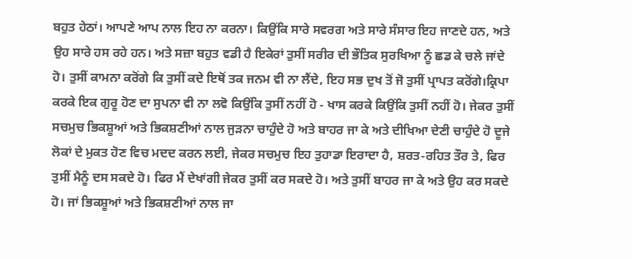ਬਹੁਤ ਹੇਠਾਂ। ਆਪਣੇ ਆਪ ਨਾਲ ਇਹ ਨਾ ਕਰਨਾ। ਕਿਉਂਕਿ ਸਾਰੇ ਸਵਰਗ ਅਤੇ ਸਾਰੇ ਸੰਸਾਰ ਇਹ ਜਾਣਦੇ ਹਨ, ਅਤੇ ਉਹ ਸਾਰੇ ਹਸ ਰਹੇ ਹਨ। ਅਤੇ ਸਜ਼ਾ ਬਹੁਤ ਵਡੀ ਹੈ ਇਕੇਰਾਂ ਤੁਸੀਂ ਸਰੀਰ ਦੀ ਭੌਤਿਕ ਸੁਰਖਿਆ ਨੂੰ ਛਡ ਕੇ ਚਲੇ ਜਾਂਦੇ ਹੋ। ਤੁਸੀਂ ਕਾਮਨਾ ਕਰੋਂਗੇ ਕਿ ਤੁਸੀਂ ਕਦੇ ਇਥੋਂ ਤਕ ਜਨਮ ਵੀ ਨਾ ਲੈਂਦੇ, ਇਹ ਸਭ ਦੁਖ ਤੋਂ ਜੋ ਤੁਸੀਂ ਪ੍ਰਾਪਤ ਕਰੋਂਗੇ।ਕ੍ਰਿਪਾ ਕਰਕੇ ਇਕ ਗੁਰੂ ਹੋਣ ਦਾ ਸੁਪਨਾ ਵੀ ਨਾ ਲਵੋ ਕਿਉਂਕਿ ਤੁਸੀਂ ਨਹੀਂ ਹੋ - ਖਾਸ ਕਰਕੇ ਕਿਉਂਕਿ ਤੁਸੀਂ ਨਹੀਂ ਹੋ। ਜੇਕਰ ਤੁਸੀਂ ਸਚਮੁਚ ਭਿਕਸ਼ੂਆਂ ਅਤੇ ਭਿਕਸ਼ਣੀਆਂ ਨਾਲ ਜੁੜਨਾ ਚਾਹੁੰਦੇ ਹੋ ਅਤੇ ਬਾਹਰ ਜਾ ਕੇ ਅਤੇ ਦੀਖਿਆ ਦੇਣੀ ਚਾਹੁੰਦੇ ਹੋ ਦੂਜੇ ਲੋਕਾਂ ਦੇ ਮੁਕਤ ਹੋਣ ਵਿਚ ਮਦਦ ਕਰਨ ਲਈ, ਜੇਕਰ ਸਚਮੁਚ ਇਹ ਤੁਹਾਡਾ ਇਰਾਦਾ ਹੈ, ਸ਼ਰਤ-ਰਹਿਤ ਤੌਰ ਤੇ, ਫਿਰ ਤੁਸੀਂ ਮੈਨੂੰ ਦਸ ਸਕਦੇ ਹੋ। ਫਿਰ ਮੈਂ ਦੇਖਾਂਗੀ ਜੇਕਰ ਤੁਸੀਂ ਕਰ ਸਕਦੇ ਹੋ। ਅਤੇ ਤੁਸੀਂ ਬਾਹਰ ਜਾ ਕੇ ਅਤੇ ਉਹ ਕਰ ਸਕਦੇ ਹੋ। ਜਾਂ ਭਿਕਸ਼ੂਆਂ ਅਤੇ ਭਿਕਸ਼ਣੀਆਂ ਨਾਲ ਜਾ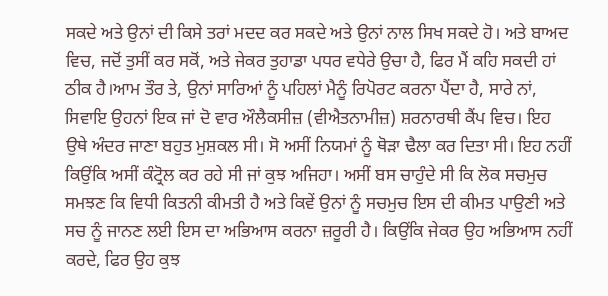ਸਕਦੇ ਅਤੇ ਉਨਾਂ ਦੀ ਕਿਸੇ ਤਰਾਂ ਮਦਦ ਕਰ ਸਕਦੇ ਅਤੇ ਉਨਾਂ ਨਾਲ ਸਿਖ ਸਕਦੇ ਹੋ। ਅਤੇ ਬਾਅਦ ਵਿਚ, ਜਦੋਂ ਤੁਸੀਂ ਕਰ ਸਕੋਂ, ਅਤੇ ਜੇਕਰ ਤੁਹਾਡਾ ਪਧਰ ਵਧੇਰੇ ਉਚਾ ਹੈ, ਫਿਰ ਮੈਂ ਕਹਿ ਸਕਦੀ ਹਾਂ ਠੀਕ ਹੈ।ਆਮ ਤੌਰ ਤੇ, ਉਨਾਂ ਸਾਰਿਆਂ ਨੂੰ ਪਹਿਲਾਂ ਮੈਨੂੰ ਰਿਪੋਰਟ ਕਰਨਾ ਪੈਂਦਾ ਹੈ, ਸਾਰੇ ਨਾਂ, ਸਿਵਾਇ ਉਹਨਾਂ ਇਕ ਜਾਂ ਦੋ ਵਾਰ ਔਲੈਕਸੀਜ਼ (ਵੀਐਤਨਾਮੀਜ਼) ਸ਼ਰਨਾਰਥੀ ਕੈਂਪ ਵਿਚ। ਇਹ ਉਥੇ ਅੰਦਰ ਜਾਣਾ ਬਹੁਤ ਮੁਸ਼ਕਲ ਸੀ। ਸੋ ਅਸੀਂ ਨਿਯਮਾਂ ਨੂੰ ਥੋੜਾ ਢੈਲਾ ਕਰ ਦਿਤਾ ਸੀ। ਇਹ ਨਹੀਂ ਕਿਉਂਕਿ ਅਸੀਂ ਕੰਟ੍ਰੋਲ ਕਰ ਰਹੇ ਸੀ ਜਾਂ ਕੁਝ ਅਜਿਹਾ। ਅਸੀਂ ਬਸ ਚਾਹੁੰਦੇ ਸੀ ਕਿ ਲੋਕ ਸਚਮੁਚ ਸਮਝਣ ਕਿ ਵਿਧੀ ਕਿਤਨੀ ਕੀਮਤੀ ਹੈ ਅਤੇ ਕਿਵੇਂ ਉਨਾਂ ਨੂੰ ਸਚਮੁਚ ਇਸ ਦੀ ਕੀਮਤ ਪਾਉਣੀ ਅਤੇ ਸਚ ਨੂੰ ਜਾਨਣ ਲਈ ਇਸ ਦਾ ਅਭਿਆਸ ਕਰਨਾ ਜ਼ਰੂਰੀ ਹੈ। ਕਿਉਂਕਿ ਜੇਕਰ ਉਹ ਅਭਿਆਸ ਨਹੀਂ ਕਰਦੇ, ਫਿਰ ਉਹ ਕੁਝ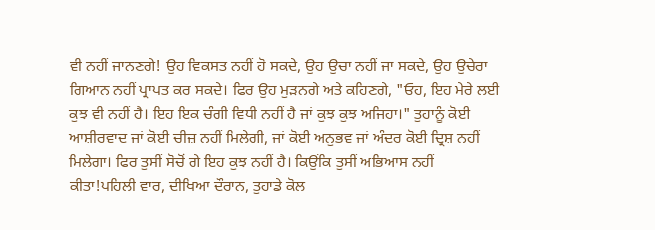ਵੀ ਨਹੀਂ ਜਾਨਣਗੇ! ਉਹ ਵਿਕਸਤ ਨਹੀਂ ਹੋ ਸਕਦੇ, ਉਹ ਉਚਾ ਨਹੀਂ ਜਾ ਸਕਦੇ, ਉਹ ਉਚੇਰਾ ਗਿਆਨ ਨਹੀਂ ਪ੍ਰਾਪਤ ਕਰ ਸਕਦੇ। ਫਿਰ ਉਹ ਮੁੜਨਗੇ ਅਤੇ ਕਹਿਣਗੇ, "ਓਹ, ਇਹ ਮੇਰੇ ਲਈ ਕੁਝ ਵੀ ਨਹੀਂ ਹੈ। ਇਹ ਇਕ ਚੰਗੀ ਵਿਧੀ ਨਹੀਂ ਹੈ ਜਾਂ ਕੁਝ ਕੁਝ ਅਜਿਹਾ।" ਤੁਹਾਨੂੰ ਕੋਈ ਆਸ਼ੀਰਵਾਦ ਜਾਂ ਕੋਈ ਚੀਜ਼ ਨਹੀਂ ਮਿਲੇਗੀ, ਜਾਂ ਕੋਈ ਅਨੁਭਵ ਜਾਂ ਅੰਦਰ ਕੋਈ ਦ੍ਰਿਸ਼ ਨਹੀਂ ਮਿਲੇਗਾ। ਫਿਰ ਤੁਸੀਂ ਸੋਚੋਂ ਗੇ ਇਹ ਕੁਝ ਨਹੀਂ ਹੈ। ਕਿਉਂਕਿ ਤੁਸੀਂ ਅਭਿਆਸ ਨਹੀਂ ਕੀਤਾ!ਪਹਿਲੀ ਵਾਰ, ਦੀਖਿਆ ਦੌਰਾਨ, ਤੁਹਾਡੇ ਕੋਲ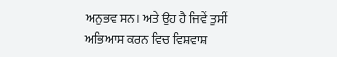ਅਨੁਭਵ ਸਨ। ਅਤੇ ਉਹ ਹੈ ਜਿਵੇਂ ਤੁਸੀਂ ਅਭਿਆਸ ਕਰਨ ਵਿਚ ਵਿਸ਼ਵਾਸ਼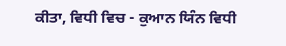ਕੀਤਾ, ਵਿਧੀ ਵਿਚ - ਕੁਆਨ ਯਿੰਨ ਵਿਧੀ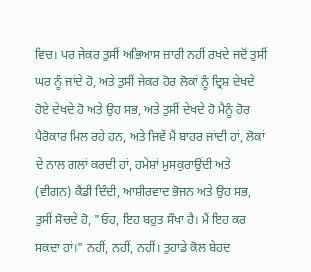ਵਿਚ। ਪਰ ਜੇਕਰ ਤੁਸੀਂ ਅਭਿਆਸ ਜ਼ਾਰੀ ਨਹੀਂ ਰਖਦੇ ਜਦੋਂ ਤੁਸੀਂ ਘਰ ਨੂੰ ਜਾਂਦੇ ਹੋ, ਅਤੇ ਤੁਸੀਂ ਜੇਕਰ ਹੋਰ ਲੋਕਾਂ ਨੂੰ ਦ੍ਰਿਸ਼ ਦੇਖਦੇ ਹੋਏ ਦੇਖਦੇ ਹੋ ਅਤੇ ਉਹ ਸਭ, ਅਤੇ ਤੁਸੀਂ ਦੇਖਦੇ ਹੋ ਮੈਨੂੰ ਹੋਰ ਪੈਰੋਕਾਰ ਮਿਲ ਰਹੇ ਹਨ, ਅਤੇ ਜਿਵੇਂ ਮੈਂ ਬਾਹਰ ਜਾਂਦੀ ਹਾਂ, ਲੋਕਾਂ ਦੇ ਨਾਲ ਗਲਾਂ ਕਰਦੀ ਹਾਂ, ਹਮੇਸ਼ਾਂ ਮੁਸਕੁਰਾਉਂਦੀ ਅਤੇ (ਵੀਗਨ) ਕੈਂਡੀ ਦਿੰਦੀ, ਆਸ਼ੀਰਵਾਦ ਭੋਜਨ ਅਤੇ ਉਹ ਸਭ, ਤੁਸੀਂ ਸੋਚਦੇ ਹੋ, "ਓਹ, ਇਹ ਬਹੁਤ ਸੌਖਾ ਹੈ। ਮੈਂ ਇਹ ਕਰ ਸਕਦਾ ਹਾਂ।" ਨਹੀਂ, ਨਹੀਂ, ਨਹੀਂ। ਤੁਹਾਡੇ ਕੋਲ ਬੇਹਦ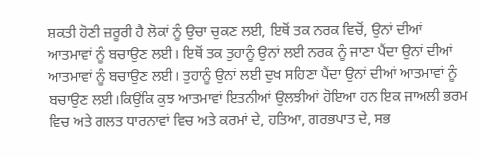ਸ਼ਕਤੀ ਹੋਣੀ ਜ਼ਰੂਰੀ ਹੈ ਲੋਕਾਂ ਨੂੰ ਉਚਾ ਚੁਕਣ ਲਈ, ਇਥੋਂ ਤਕ ਨਰਕ ਵਿਚੋਂ, ਉਨਾਂ ਦੀਆਂ ਆਤਮਾਵਾਂ ਨੂੰ ਬਚਾਉਣ ਲਈ। ਇਥੋਂ ਤਕ ਤੁਹਾਨੂੰ ਉਨਾਂ ਲਈ ਨਰਕ ਨੂੰ ਜਾਣਾ ਪੈਂਦਾ ਉਨਾਂ ਦੀਆਂ ਆਤਮਾਵਾਂ ਨੂੰ ਬਚਾਉਣ ਲਈ। ਤੁਹਾਨੂੰ ਉਨਾਂ ਲਈ ਦੁਖ ਸਹਿਣਾ ਪੈਂਦਾ ਉਨਾਂ ਦੀਆਂ ਆਤਮਾਵਾਂ ਨੂੰ ਬਚਾਉਣ ਲਈ।ਕਿਉਂਕਿ ਕੁਝ ਆਤਮਾਵਾਂ ਇਤਨੀਆਂ ਉਲਝੀਆਂ ਹੋਇਆ ਹਨ ਇਕ ਜਾਅਲੀ ਭਰਮ ਵਿਚ ਅਤੇ ਗਲਤ ਧਾਰਨਾਵਾਂ ਵਿਚ ਅਤੇ ਕਰਮਾਂ ਦੇ, ਹਤਿਆ, ਗਰਭਪਾਤ ਦੇ, ਸਭ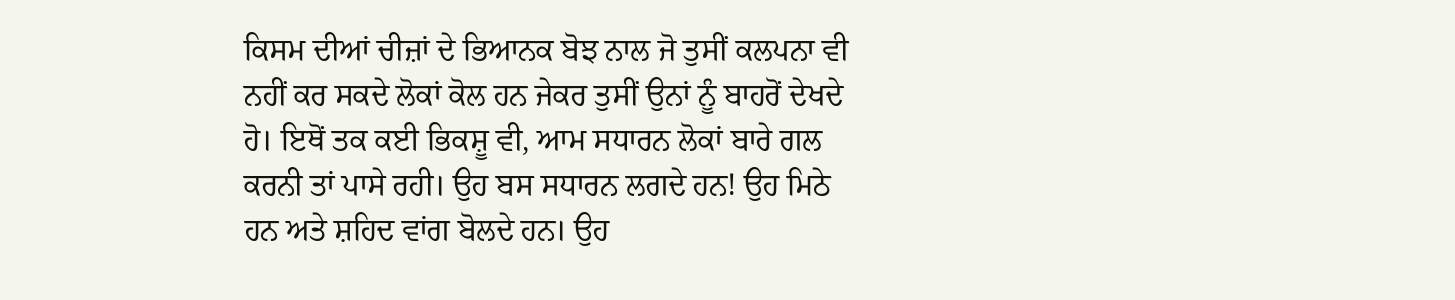ਕਿਸਮ ਦੀਆਂ ਚੀਜ਼ਾਂ ਦੇ ਭਿਆਨਕ ਬੋਝ ਨਾਲ ਜੋ ਤੁਸੀਂ ਕਲਪਨਾ ਵੀ ਨਹੀਂ ਕਰ ਸਕਦੇ ਲੋਕਾਂ ਕੋਲ ਹਨ ਜੇਕਰ ਤੁਸੀਂ ਉਨਾਂ ਨੂੰ ਬਾਹਰੋਂ ਦੇਖਦੇ ਹੋ। ਇਥੋਂ ਤਕ ਕਈ ਭਿਕਸ਼ੂ ਵੀ, ਆਮ ਸਧਾਰਨ ਲੋਕਾਂ ਬਾਰੇ ਗਲ ਕਰਨੀ ਤਾਂ ਪਾਸੇ ਰਹੀ। ਉਹ ਬਸ ਸਧਾਰਨ ਲਗਦੇ ਹਨ! ਉਹ ਮਿਠੇ ਹਨ ਅਤੇ ਸ਼ਹਿਦ ਵਾਂਗ ਬੋਲਦੇ ਹਨ। ਉਹ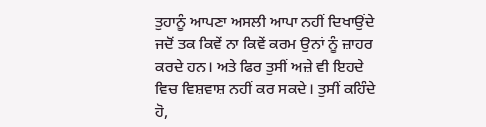ਤੁਹਾਨੂੰ ਆਪਣਾ ਅਸਲੀ ਆਪਾ ਨਹੀਂ ਦਿਖਾਉਂਦੇ ਜਦੋਂ ਤਕ ਕਿਵੇਂ ਨਾ ਕਿਵੇਂ ਕਰਮ ਉਨਾਂ ਨੂੰ ਜ਼ਾਹਰ ਕਰਦੇ ਹਨ। ਅਤੇ ਫਿਰ ਤੁਸੀਂ ਅਜ਼ੇ ਵੀ ਇਹਦੇ ਵਿਚ ਵਿਸ਼ਵਾਸ਼ ਨਹੀਂ ਕਰ ਸਕਦੇ। ਤੁਸੀਂ ਕਹਿੰਦੇ ਹੋ,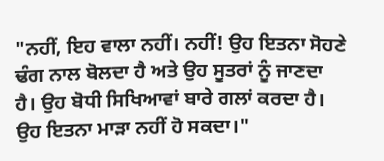"ਨਹੀਂ, ਇਹ ਵਾਲਾ ਨਹੀਂ। ਨਹੀਂ! ਉਹ ਇਤਨਾ ਸੋਹਣੇ ਢੰਗ ਨਾਲ ਬੋਲਦਾ ਹੈ ਅਤੇ ਉਹ ਸੂਤਰਾਂ ਨੂੰ ਜਾਣਦਾ ਹੈ। ਉਹ ਬੋਧੀ ਸਿਖਿਆਵਾਂ ਬਾਰੇ ਗਲਾਂ ਕਰਦਾ ਹੈ। ਉਹ ਇਤਨਾ ਮਾੜਾ ਨਹੀਂ ਹੋ ਸਕਦਾ।"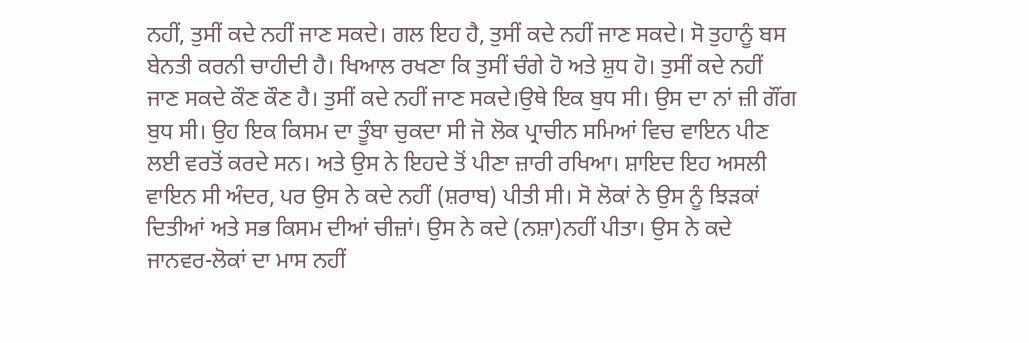ਨਹੀਂ, ਤੁਸੀਂ ਕਦੇ ਨਹੀਂ ਜਾਣ ਸਕਦੇ। ਗਲ ਇਹ ਹੈ, ਤੁਸੀਂ ਕਦੇ ਨਹੀਂ ਜਾਣ ਸਕਦੇ। ਸੋ ਤੁਹਾਨੂੰ ਬਸ ਬੇਨਤੀ ਕਰਨੀ ਚਾਹੀਦੀ ਹੈ। ਖਿਆਲ ਰਖਣਾ ਕਿ ਤੁਸੀਂ ਚੰਗੇ ਹੋ ਅਤੇ ਸ਼ੁਧ ਹੋ। ਤੁਸੀਂ ਕਦੇ ਨਹੀਂ ਜਾਣ ਸਕਦੇ ਕੌਣ ਕੌਣ ਹੈ। ਤੁਸੀਂ ਕਦੇ ਨਹੀਂ ਜਾਣ ਸਕਦੇ।ਉਥੇ ਇਕ ਬੁਧ ਸੀ। ਉਸ ਦਾ ਨਾਂ ਜ਼ੀ ਗੌਂਗ ਬੁਧ ਸੀ। ਉਹ ਇਕ ਕਿਸਮ ਦਾ ਤੂੰਬਾ ਚੁਕਦਾ ਸੀ ਜੋ ਲੋਕ ਪ੍ਰਾਚੀਨ ਸਮਿਆਂ ਵਿਚ ਵਾਇਨ ਪੀਣ ਲਈ ਵਰਤੋਂ ਕਰਦੇ ਸਨ। ਅਤੇ ਉਸ ਨੇ ਇਹਦੇ ਤੋਂ ਪੀਣਾ ਜ਼ਾਰੀ ਰਖਿਆ। ਸ਼ਾਇਦ ਇਹ ਅਸਲੀ ਵਾਇਨ ਸੀ ਅੰਦਰ, ਪਰ ਉਸ ਨੇ ਕਦੇ ਨਹੀਂ (ਸ਼ਰਾਬ) ਪੀਤੀ ਸੀ। ਸੋ ਲੋਕਾਂ ਨੇ ਉਸ ਨੂੰ ਝਿੜਕਾਂ ਦਿਤੀਆਂ ਅਤੇ ਸਭ ਕਿਸਮ ਦੀਆਂ ਚੀਜ਼ਾਂ। ਉਸ ਨੇ ਕਦੇ (ਨਸ਼ਾ)ਨਹੀਂ ਪੀਤਾ। ਉਸ ਨੇ ਕਦੇ ਜਾਨਵਰ-ਲੋਕਾਂ ਦਾ ਮਾਸ ਨਹੀਂ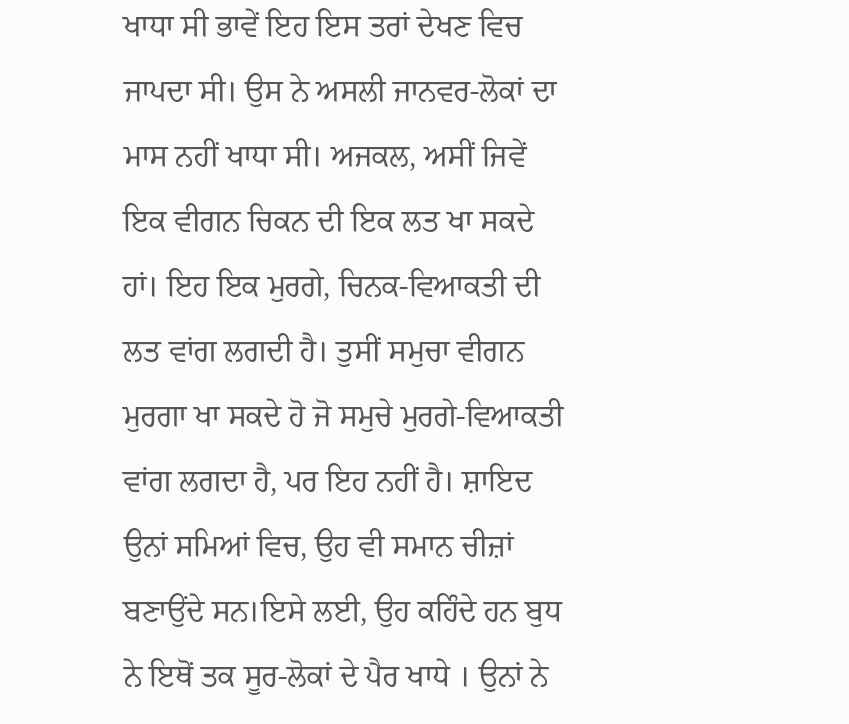ਖਾਧਾ ਸੀ ਭਾਵੇਂ ਇਹ ਇਸ ਤਰਾਂ ਦੇਖਣ ਵਿਚ ਜਾਪਦਾ ਸੀ। ਉਸ ਨੇ ਅਸਲੀ ਜਾਨਵਰ-ਲੋਕਾਂ ਦਾ ਮਾਸ ਨਹੀਂ ਖਾਧਾ ਸੀ। ਅਜਕਲ, ਅਸੀਂ ਜਿਵੇਂ ਇਕ ਵੀਗਨ ਚਿਕਨ ਦੀ ਇਕ ਲਤ ਖਾ ਸਕਦੇ ਹਾਂ। ਇਹ ਇਕ ਮੁਰਗੇ, ਚਿਨਕ-ਵਿਆਕਤੀ ਦੀ ਲਤ ਵਾਂਗ ਲਗਦੀ ਹੈ। ਤੁਸੀਂ ਸਮੁਚਾ ਵੀਗਨ ਮੁਰਗਾ ਖਾ ਸਕਦੇ ਹੋ ਜੋ ਸਮੁਚੇ ਮੁਰਗੇ-ਵਿਆਕਤੀ ਵਾਂਗ ਲਗਦਾ ਹੈ, ਪਰ ਇਹ ਨਹੀਂ ਹੈ। ਸ਼ਾਇਦ ਉਨਾਂ ਸਮਿਆਂ ਵਿਚ, ਉਹ ਵੀ ਸਮਾਨ ਚੀਜ਼ਾਂ ਬਣਾਉਂਦੇ ਸਨ।ਇਸੇ ਲਈ, ਉਹ ਕਹਿੰਦੇ ਹਨ ਬੁਧ ਨੇ ਇਥੋਂ ਤਕ ਸੂਰ-ਲੋਕਾਂ ਦੇ ਪੈਰ ਖਾਧੇ । ਉਨਾਂ ਨੇ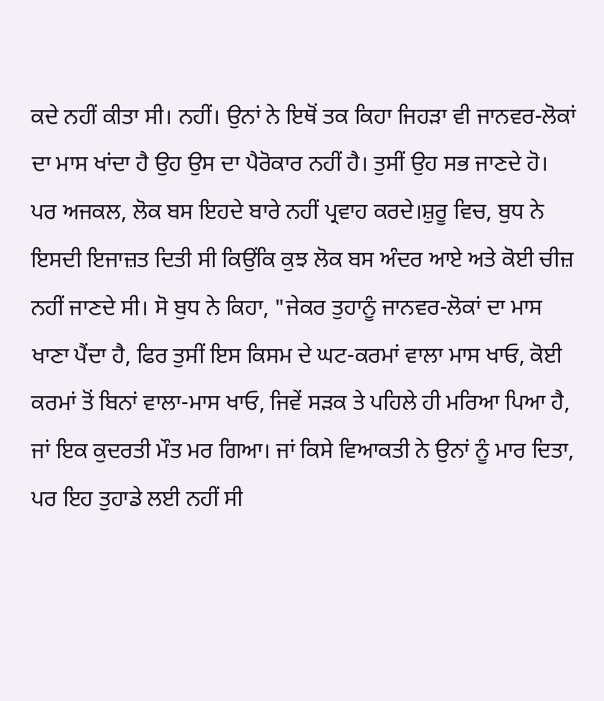ਕਦੇ ਨਹੀਂ ਕੀਤਾ ਸੀ। ਨਹੀਂ। ਉਨਾਂ ਨੇ ਇਥੋਂ ਤਕ ਕਿਹਾ ਜਿਹੜਾ ਵੀ ਜਾਨਵਰ-ਲੋਕਾਂ ਦਾ ਮਾਸ ਖਾਂਦਾ ਹੈ ਉਹ ਉਸ ਦਾ ਪੈਰੋਕਾਰ ਨਹੀਂ ਹੈ। ਤੁਸੀਂ ਉਹ ਸਭ ਜਾਣਦੇ ਹੋ। ਪਰ ਅਜਕਲ, ਲੋਕ ਬਸ ਇਹਦੇ ਬਾਰੇ ਨਹੀਂ ਪ੍ਰਵਾਹ ਕਰਦੇ।ਸ਼ੁਰੂ ਵਿਚ, ਬੁਧ ਨੇ ਇਸਦੀ ਇਜਾਜ਼ਤ ਦਿਤੀ ਸੀ ਕਿਉਂਕਿ ਕੁਝ ਲੋਕ ਬਸ ਅੰਦਰ ਆਏ ਅਤੇ ਕੋਈ ਚੀਜ਼ ਨਹੀਂ ਜਾਣਦੇ ਸੀ। ਸੋ ਬੁਧ ਨੇ ਕਿਹਾ, "ਜੇਕਰ ਤੁਹਾਨੂੰ ਜਾਨਵਰ-ਲੋਕਾਂ ਦਾ ਮਾਸ ਖਾਣਾ ਪੈਂਦਾ ਹੈ, ਫਿਰ ਤੁਸੀਂ ਇਸ ਕਿਸਮ ਦੇ ਘਟ-ਕਰਮਾਂ ਵਾਲਾ ਮਾਸ ਖਾਓ, ਕੋਈ ਕਰਮਾਂ ਤੋਂ ਬਿਨਾਂ ਵਾਲਾ-ਮਾਸ ਖਾਓ, ਜਿਵੇਂ ਸੜਕ ਤੇ ਪਹਿਲੇ ਹੀ ਮਰਿਆ ਪਿਆ ਹੈ, ਜਾਂ ਇਕ ਕੁਦਰਤੀ ਮੌਤ ਮਰ ਗਿਆ। ਜਾਂ ਕਿਸੇ ਵਿਆਕਤੀ ਨੇ ਉਨਾਂ ਨੂੰ ਮਾਰ ਦਿਤਾ, ਪਰ ਇਹ ਤੁਹਾਡੇ ਲਈ ਨਹੀਂ ਸੀ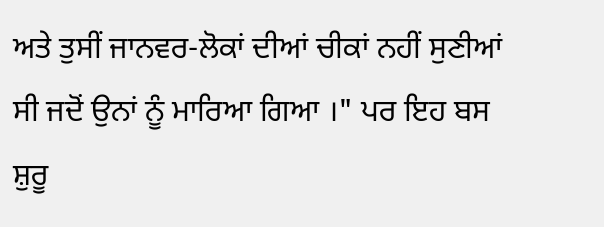ਅਤੇ ਤੁਸੀਂ ਜਾਨਵਰ-ਲੋਕਾਂ ਦੀਆਂ ਚੀਕਾਂ ਨਹੀਂ ਸੁਣੀਆਂ ਸੀ ਜਦੋਂ ਉਨਾਂ ਨੂੰ ਮਾਰਿਆ ਗਿਆ ।" ਪਰ ਇਹ ਬਸ ਸ਼ੁਰੂ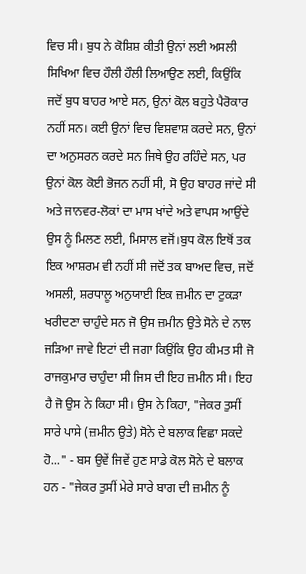ਵਿਚ ਸੀ। ਬੁਧ ਨੇ ਕੋਸ਼ਿਸ਼ ਕੀਤੀ ਉਨਾਂ ਲਈ ਅਸਲੀ ਸਿਖਿਆ ਵਿਚ ਹੌਲੀ ਹੌਲੀ ਲਿਆਉਣ ਲਈ, ਕਿਉਂਕਿ ਜਦੋਂ ਬੁਧ ਬਾਹਰ ਆਏ ਸਨ, ਉਨਾਂ ਕੋਲ ਬਹੁਤੇ ਪੈਰੋਕਾਰ ਨਹੀਂ ਸਨ। ਕਈ ਉਨਾਂ ਵਿਚ ਵਿਸ਼ਵਾਸ਼ ਕਰਦੇ ਸਨ, ਉਨਾਂ ਦਾ ਅਨੁਸਰਨ ਕਰਦੇ ਸਨ ਜਿਥੇ ਉਹ ਰਹਿੰਦੇ ਸਨ, ਪਰ ਉਨਾਂ ਕੋਲ ਕੋਈ ਭੋਜਨ ਨਹੀਂ ਸੀ, ਸੋ ਉਹ ਬਾਹਰ ਜਾਂਦੇ ਸੀ ਅਤੇ ਜਾਨਵਰ-ਲੋਕਾਂ ਦਾ ਮਾਸ ਖਾਂਦੇ ਅਤੇ ਵਾਪਸ ਆਉਂਦੇ ਉਸ ਨੂੰ ਮਿਲਣ ਲਈ, ਮਿਸਾਲ ਵਜੋਂ।ਬੁਧ ਕੋਲ ਇਥੋਂ ਤਕ ਇਕ ਆਸ਼ਰਮ ਵੀ ਨਹੀਂ ਸੀ ਜਦੋਂ ਤਕ ਬਾਅਦ ਵਿਚ, ਜਦੋਂ ਅਸਲੀ, ਸ਼ਰਧਾਲੂ ਅਨੁਯਾਈ ਇਕ ਜ਼ਮੀਨ ਦਾ ਟੁਕੜਾ ਖਰੀਦਣਾ ਚਾਹੁੰਦੇ ਸਨ ਜੋ ਉਸ ਜ਼ਮੀਨ ਉਤੇ ਸੋਨੇ ਦੇ ਨਾਲ ਜੜਿਆ ਜਾਵੇ ਇਟਾਂ ਦੀ ਜਗਾ ਕਿਉਂਕਿ ਉਹ ਕੀਮਤ ਸੀ ਜੋ ਰਾਜਕੁਮਾਰ ਚਾਹੁੰਦਾ ਸੀ ਜਿਸ ਦੀ ਇਹ ਜ਼ਮੀਨ ਸੀ। ਇਹ ਹੈ ਜੋ ਉਸ ਨੇ ਕਿਹਾ ਸੀ। ਉਸ ਨੇ ਕਿਹਾ, "ਜੇਕਰ ਤੁਸੀਂ ਸਾਰੇ ਪਾਸੇ (ਜ਼ਮੀਨ ਉਤੇ) ਸੋਨੇ ਦੇ ਬਲਾਕ ਵਿਛਾ ਸਕਦੇ ਹੋ..." - ਬਸ ਉਵੇਂ ਜਿਵੇਂ ਹੁਣ ਸਾਡੇ ਕੋਲ ਸੋਨੇ ਦੇ ਬਲਾਕ ਹਨ - "ਜੇਕਰ ਤੁਸੀਂ ਮੇਰੇ ਸਾਰੇ ਬਾਗ ਦੀ ਜ਼ਮੀਨ ਨੂੰ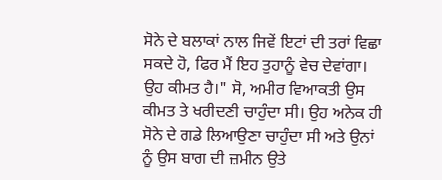ਸੋਨੇ ਦੇ ਬਲਾਕਾਂ ਨਾਲ ਜਿਵੇਂ ਇਟਾਂ ਦੀ ਤਰਾਂ ਵਿਛਾ ਸਕਦੇ ਹੋ, ਫਿਰ ਮੈਂ ਇਹ ਤੁਹਾਨੂੰ ਵੇਚ ਦੇਵਾਂਗਾ। ਉਹ ਕੀਮਤ ਹੈ।" ਸੋ, ਅਮੀਰ ਵਿਆਕਤੀ ਉਸ ਕੀਮਤ ਤੇ ਖਰੀਦਣੀ ਚਾਹੁੰਦਾ ਸੀ। ਉਹ ਅਨੇਕ ਹੀ ਸੋਨੇ ਦੇ ਗਡੇ ਲਿਆਉਣਾ ਚਾਹੁੰਦਾ ਸੀ ਅਤੇ ਉਨਾਂ ਨੂੰ ਉਸ ਬਾਗ ਦੀ ਜ਼ਮੀਨ ਉਤੇ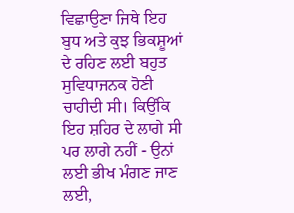ਵਿਛਾਉਣਾ ਜਿਥੇ ਇਹ ਬੁਧ ਅਤੇ ਕੁਝ ਭਿਕਸ਼ੂਆਂ ਦੇ ਰਹਿਣ ਲਈ ਬਹੁਤ ਸੁਵਿਧਾਜਨਕ ਹੋਣੀ ਚਾਹੀਦੀ ਸੀ। ਕਿਉਂਕਿ ਇਹ ਸ਼ਹਿਰ ਦੇ ਲਾਗੇ ਸੀ ਪਰ ਲਾਗੇ ਨਹੀਂ - ਉਨਾਂ ਲਈ ਭੀਖ ਮੰਗਣ ਜਾਣ ਲਈ,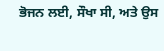ਭੋਜਨ ਲਈ, ਸੌਖਾ ਸੀ, ਅਤੇ ਉਸ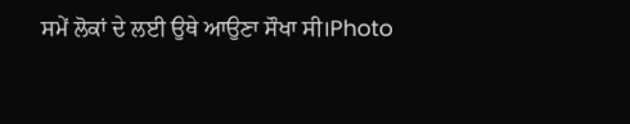ਸਮੇਂ ਲੋਕਾਂ ਦੇ ਲਈ ਉਥੇ ਆਉਣਾ ਸੌਖਾ ਸੀ।Photo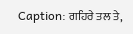Caption: ਗਹਿਰੇ ਤਲ ਤੇ,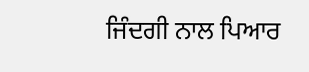ਜਿੰਦਗੀ ਨਾਲ ਪਿਆਰ